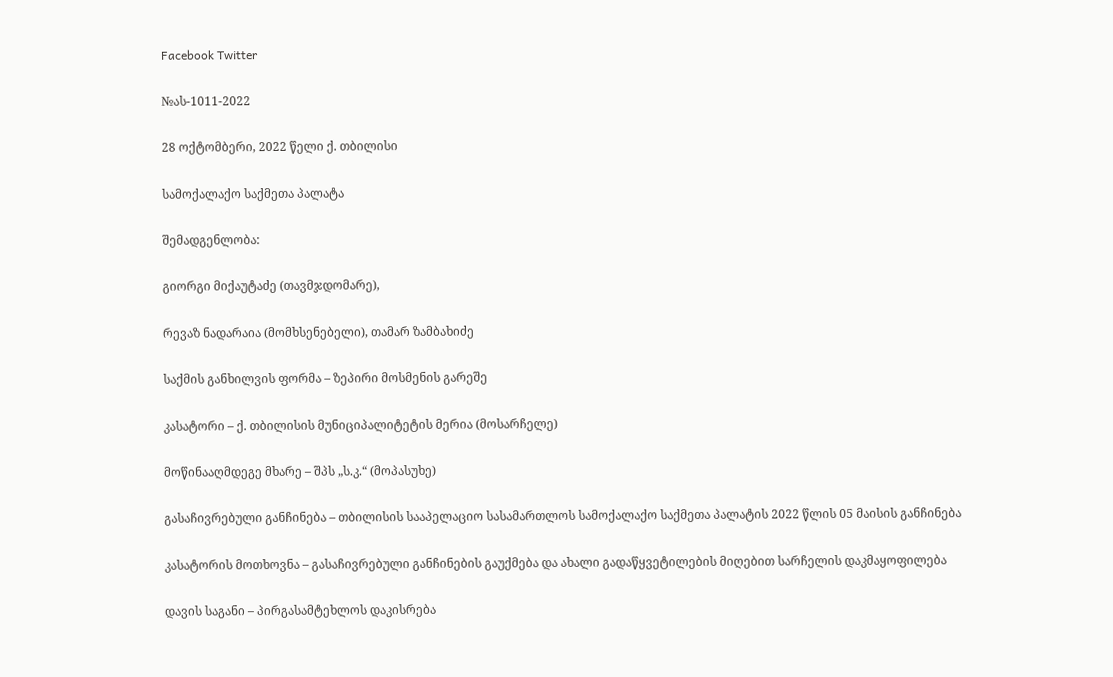Facebook Twitter

№ას-1011-2022

28 ოქტომბერი, 2022 წელი ქ. თბილისი

სამოქალაქო საქმეთა პალატა

შემადგენლობა:

გიორგი მიქაუტაძე (თავმჯდომარე),

რევაზ ნადარაია (მომხსენებელი), თამარ ზამბახიძე

საქმის განხილვის ფორმა – ზეპირი მოსმენის გარეშე

კასატორი – ქ. თბილისის მუნიციპალიტეტის მერია (მოსარჩელე)

მოწინააღმდეგე მხარე – შპს „ს.კ.“ (მოპასუხე)

გასაჩივრებული განჩინება – თბილისის სააპელაციო სასამართლოს სამოქალაქო საქმეთა პალატის 2022 წლის 05 მაისის განჩინება

კასატორის მოთხოვნა – გასაჩივრებული განჩინების გაუქმება და ახალი გადაწყვეტილების მიღებით სარჩელის დაკმაყოფილება

დავის საგანი – პირგასამტეხლოს დაკისრება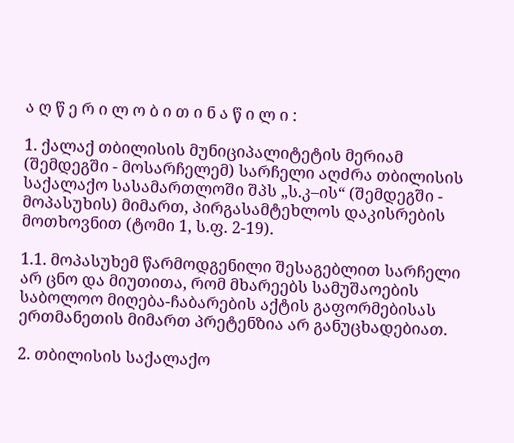ა ღ წ ე რ ი ლ ო ბ ი თ ი ნ ა წ ი ლ ი :

1. ქალაქ თბილისის მუნიციპალიტეტის მერიამ (შემდეგში - მოსარჩელემ) სარჩელი აღძრა თბილისის საქალაქო სასამართლოში შპს „ს.კ–ის“ (შემდეგში - მოპასუხის) მიმართ, პირგასამტეხლოს დაკისრების მოთხოვნით (ტომი 1, ს.ფ. 2-19).

1.1. მოპასუხემ წარმოდგენილი შესაგებლით სარჩელი არ ცნო და მიუთითა, რომ მხარეებს სამუშაოების საბოლოო მიღება-ჩაბარების აქტის გაფორმებისას ერთმანეთის მიმართ პრეტენზია არ განუცხადებიათ.

2. თბილისის საქალაქო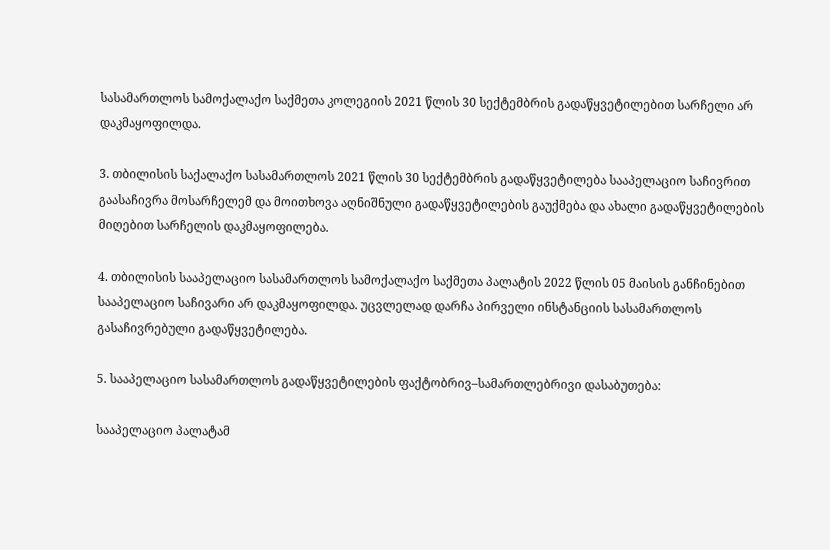სასამართლოს სამოქალაქო საქმეთა კოლეგიის 2021 წლის 30 სექტემბრის გადაწყვეტილებით სარჩელი არ დაკმაყოფილდა.

3. თბილისის საქალაქო სასამართლოს 2021 წლის 30 სექტემბრის გადაწყვეტილება სააპელაციო საჩივრით გაასაჩივრა მოსარჩელემ და მოითხოვა აღნიშნული გადაწყვეტილების გაუქმება და ახალი გადაწყვეტილების მიღებით სარჩელის დაკმაყოფილება.

4. თბილისის სააპელაციო სასამართლოს სამოქალაქო საქმეთა პალატის 2022 წლის 05 მაისის განჩინებით სააპელაციო საჩივარი არ დაკმაყოფილდა. უცვლელად დარჩა პირველი ინსტანციის სასამართლოს გასაჩივრებული გადაწყვეტილება.

5. სააპელაციო სასამართლოს გადაწყვეტილების ფაქტობრივ–სამართლებრივი დასაბუთება:

სააპელაციო პალატამ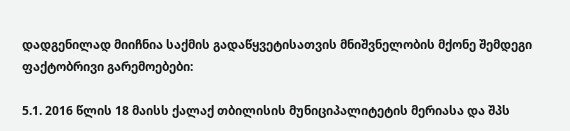დადგენილად მიიჩნია საქმის გადაწყვეტისათვის მნიშვნელობის მქონე შემდეგი ფაქტობრივი გარემოებები:

5.1. 2016 წლის 18 მაისს ქალაქ თბილისის მუნიციპალიტეტის მერიასა და შპს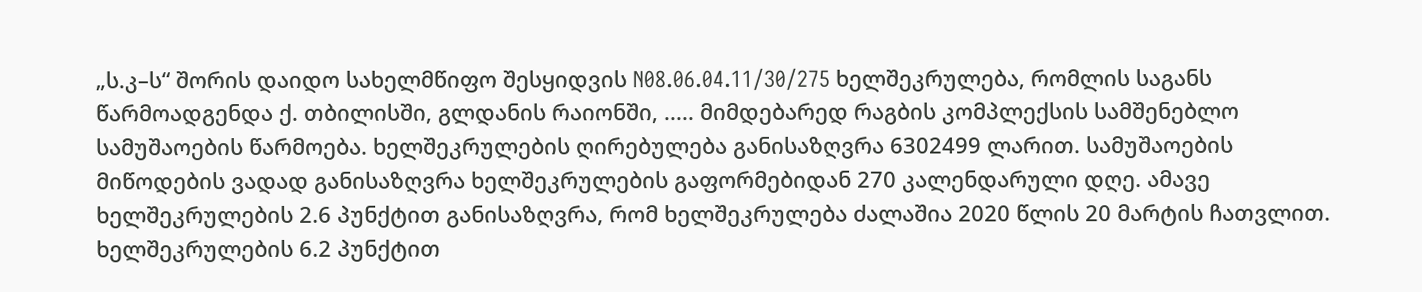„ს.კ–ს“ შორის დაიდო სახელმწიფო შესყიდვის N08.06.04.11/30/275 ხელშეკრულება, რომლის საგანს წარმოადგენდა ქ. თბილისში, გლდანის რაიონში, ..... მიმდებარედ რაგბის კომპლექსის სამშენებლო სამუშაოების წარმოება. ხელშეკრულების ღირებულება განისაზღვრა 6302499 ლარით. სამუშაოების მიწოდების ვადად განისაზღვრა ხელშეკრულების გაფორმებიდან 270 კალენდარული დღე. ამავე ხელშეკრულების 2.6 პუნქტით განისაზღვრა, რომ ხელშეკრულება ძალაშია 2020 წლის 20 მარტის ჩათვლით. ხელშეკრულების 6.2 პუნქტით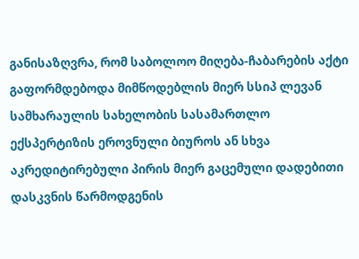განისაზღვრა, რომ საბოლოო მიღება-ჩაბარების აქტი გაფორმდებოდა მიმწოდებლის მიერ სსიპ ლევან სამხარაულის სახელობის სასამართლო ექსპერტიზის ეროვნული ბიუროს ან სხვა აკრედიტირებული პირის მიერ გაცემული დადებითი დასკვნის წარმოდგენის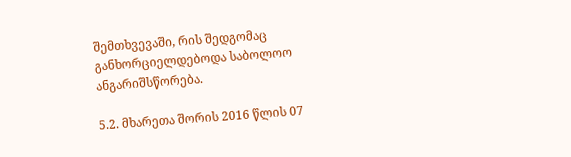შემთხვევაში, რის შედგომაც განხორციელდებოდა საბოლოო ანგარიშსწორება.

5.2. მხარეთა შორის 2016 წლის 07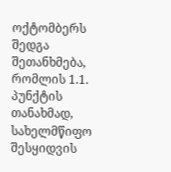ოქტომბერს შედგა შეთანხმება, რომლის 1.1. პუნქტის თანახმად, სახელმწიფო შესყიდვის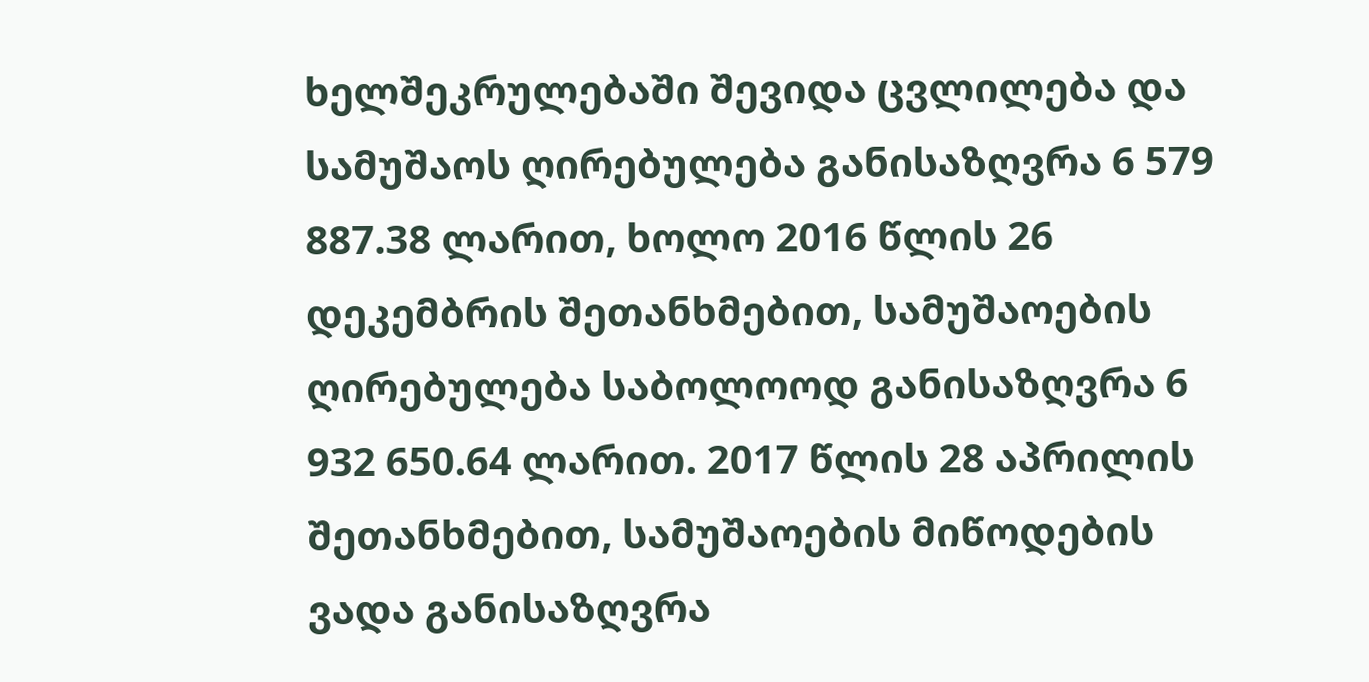ხელშეკრულებაში შევიდა ცვლილება და სამუშაოს ღირებულება განისაზღვრა 6 579 887.38 ლარით, ხოლო 2016 წლის 26 დეკემბრის შეთანხმებით, სამუშაოების ღირებულება საბოლოოდ განისაზღვრა 6 932 650.64 ლარით. 2017 წლის 28 აპრილის შეთანხმებით, სამუშაოების მიწოდების ვადა განისაზღვრა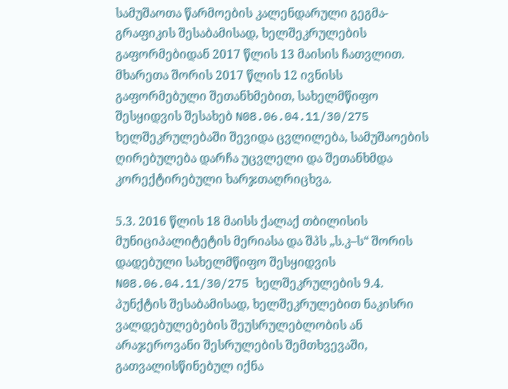სამუშაოთა წარმოების კალენდარული გეგმა-გრაფიკის შესაბამისად, ხელშეკრულების გაფორმებიდან 2017 წლის 13 მაისის ჩათვლით. მხარეთა შორის 2017 წლის 12 ივნისს გაფორმებული შეთანხმებით, სახელმწიფო შესყიდვის შესახებ N08.06.04.11/30/275 ხელშეკრულებაში შევიდა ცვლილება, სამუშაოების ღირებულება დარჩა უცვლელი და შეთანხმდა კორექტირებული ხარჯთაღრიცხვა.

5.3. 2016 წლის 18 მაისს ქალაქ თბილისის მუნიციპალიტეტის მერიასა და შპს „ს.კ–ს“ შორის დადებული სახელმწიფო შესყიდვის N08.06.04.11/30/275 ხელშეკრულების 9.4. პუნქტის შესაბამისად, ხელშეკრულებით ნაკისრი ვალდებულებების შეუსრულებლობის ან არაჯეროვანი შესრულების შემთხვევაში, გათვალისწინებულ იქნა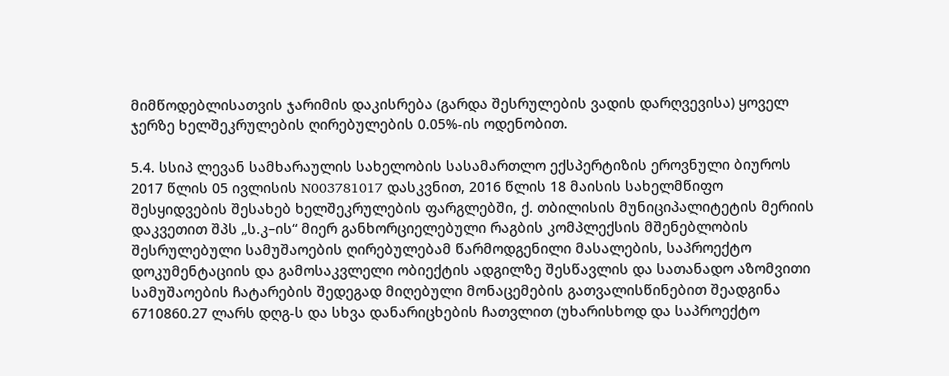მიმწოდებლისათვის ჯარიმის დაკისრება (გარდა შესრულების ვადის დარღვევისა) ყოველ ჯერზე ხელშეკრულების ღირებულების 0.05%-ის ოდენობით.

5.4. სსიპ ლევან სამხარაულის სახელობის სასამართლო ექსპერტიზის ეროვნული ბიუროს 2017 წლის 05 ივლისის N003781017 დასკვნით, 2016 წლის 18 მაისის სახელმწიფო შესყიდვების შესახებ ხელშეკრულების ფარგლებში, ქ. თბილისის მუნიციპალიტეტის მერიის დაკვეთით შპს „ს.კ–ის“ მიერ განხორციელებული რაგბის კომპლექსის მშენებლობის შესრულებული სამუშაოების ღირებულებამ წარმოდგენილი მასალების, საპროექტო დოკუმენტაციის და გამოსაკვლელი ობიექტის ადგილზე შესწავლის და სათანადო აზომვითი სამუშაოების ჩატარების შედეგად მიღებული მონაცემების გათვალისწინებით შეადგინა 6710860.27 ლარს დღგ-ს და სხვა დანარიცხების ჩათვლით (უხარისხოდ და საპროექტო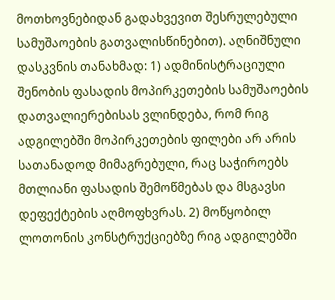მოთხოვნებიდან გადახვევით შესრულებული სამუშაოების გათვალისწინებით). აღნიშნული დასკვნის თანახმად: 1) ადმინისტრაციული შენობის ფასადის მოპირკეთების სამუშაოების დათვალიერებისას ვლინდება, რომ რიგ ადგილებში მოპირკეთების ფილები არ არის სათანადოდ მიმაგრებული, რაც საჭიროებს მთლიანი ფასადის შემოწმებას და მსგავსი დეფექტების აღმოფხვრას. 2) მოწყობილ ლოთონის კონსტრუქციებზე რიგ ადგილებში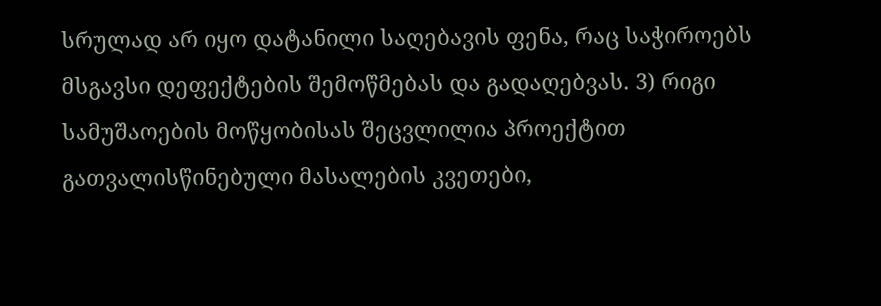სრულად არ იყო დატანილი საღებავის ფენა, რაც საჭიროებს მსგავსი დეფექტების შემოწმებას და გადაღებვას. 3) რიგი სამუშაოების მოწყობისას შეცვლილია პროექტით გათვალისწინებული მასალების კვეთები,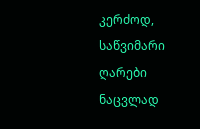კერძოდ, საწვიმარი ღარები ნაცვლად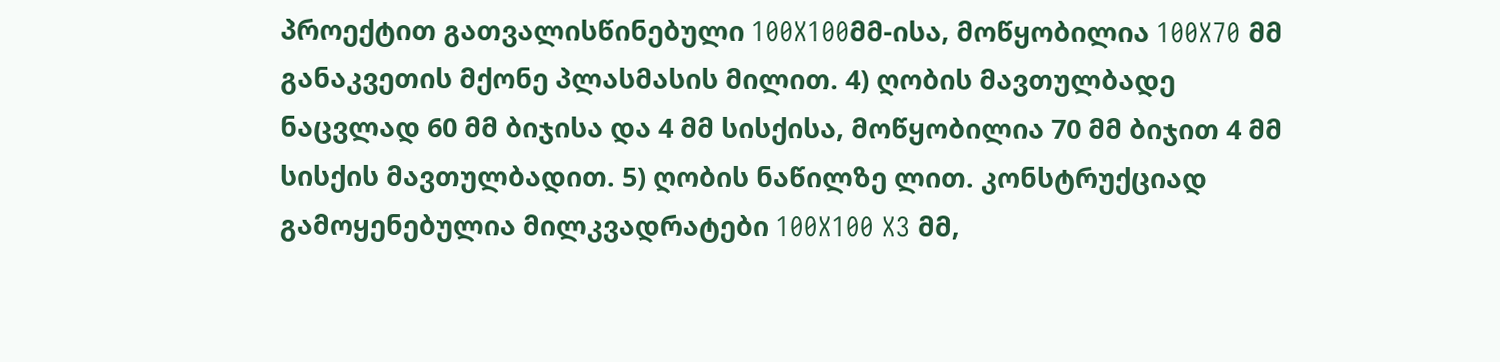პროექტით გათვალისწინებული 100X100მმ-ისა, მოწყობილია 100X70 მმ განაკვეთის მქონე პლასმასის მილით. 4) ღობის მავთულბადე ნაცვლად 60 მმ ბიჯისა და 4 მმ სისქისა, მოწყობილია 70 მმ ბიჯით 4 მმ სისქის მავთულბადით. 5) ღობის ნაწილზე ლით. კონსტრუქციად გამოყენებულია მილკვადრატები 100X100 X3 მმ,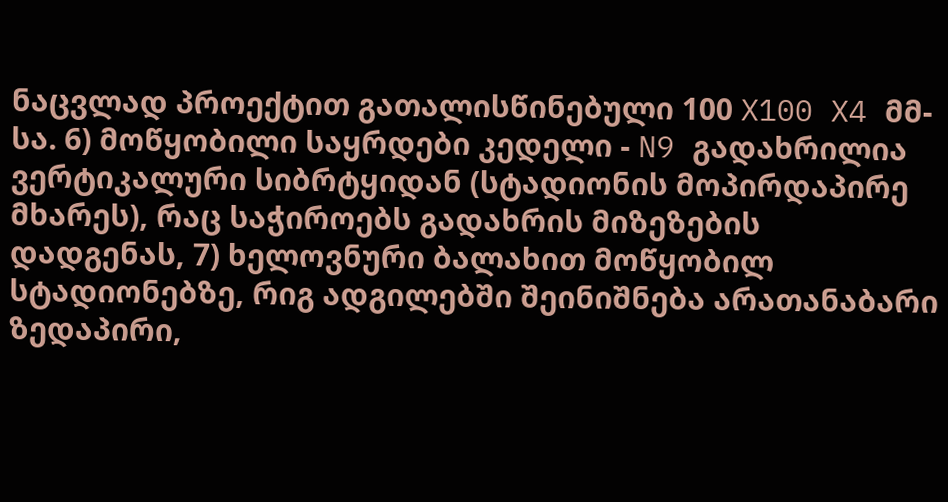ნაცვლად პროექტით გათალისწინებული 100 X100 X4 მმ-სა. 6) მოწყობილი საყრდები კედელი - N9 გადახრილია ვერტიკალური სიბრტყიდან (სტადიონის მოპირდაპირე მხარეს), რაც საჭიროებს გადახრის მიზეზების დადგენას, 7) ხელოვნური ბალახით მოწყობილ სტადიონებზე, რიგ ადგილებში შეინიშნება არათანაბარი ზედაპირი,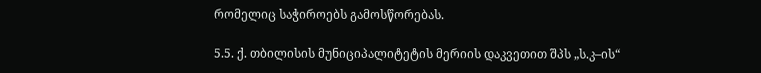რომელიც საჭიროებს გამოსწორებას.

5.5. ქ. თბილისის მუნიციპალიტეტის მერიის დაკვეთით შპს „ს.კ–ის“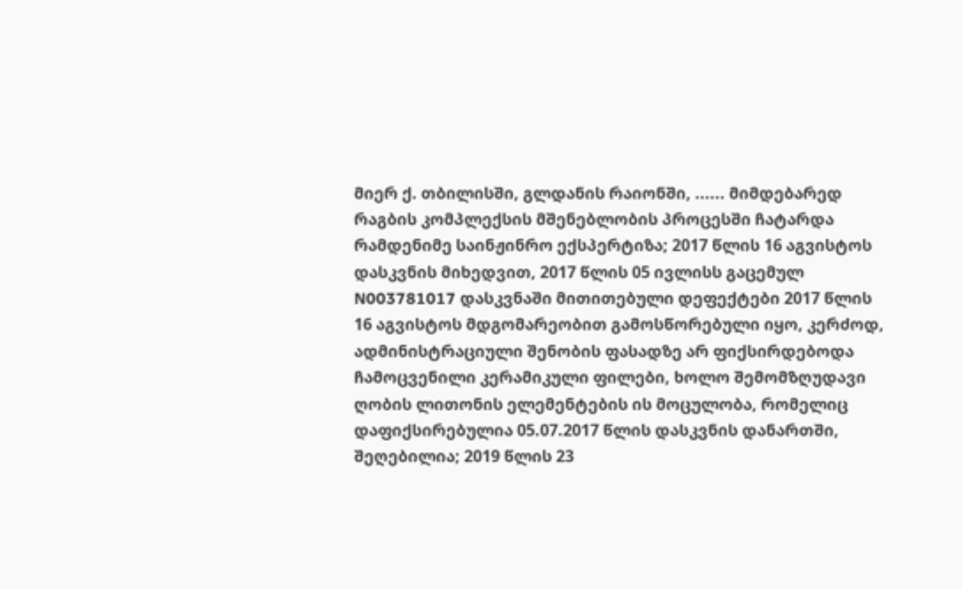მიერ ქ. თბილისში, გლდანის რაიონში, ...... მიმდებარედ რაგბის კომპლექსის მშენებლობის პროცესში ჩატარდა რამდენიმე საინჟინრო ექსპერტიზა; 2017 წლის 16 აგვისტოს დასკვნის მიხედვით, 2017 წლის 05 ივლისს გაცემულ N003781017 დასკვნაში მითითებული დეფექტები 2017 წლის 16 აგვისტოს მდგომარეობით გამოსწორებული იყო, კერძოდ, ადმინისტრაციული შენობის ფასადზე არ ფიქსირდებოდა ჩამოცვენილი კერამიკული ფილები, ხოლო შემომზღუდავი ღობის ლითონის ელემენტების ის მოცულობა, რომელიც დაფიქსირებულია 05.07.2017 წლის დასკვნის დანართში, შეღებილია; 2019 წლის 23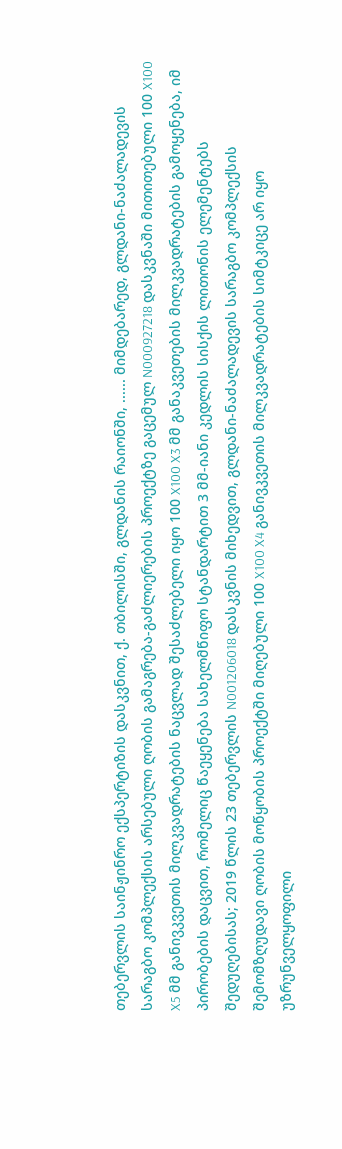თებერვლის საინჟინრო ექსპერტიზის დასკვნით, ქ. თბილისში, გლდანის რაიონში, ...... მიმდებარედ, გლდანი-ნაძალადევის სარაგბო კომპლექსის არსებული ღობის გამაგრება-გაძლიერების პროექტზე გაცემულ N000927218 დასკვნაში მითითებული 100 X100 X5 მმ განივკვეთის მილკვადრატების ნაცვლად შესაძლებელი იყო 100 X100 X3 მმ განაკვეთების მილკვადრატების გამოყენება, იმ პირობების დაცვით, რომელიც წაეყენება სახელმწიფო სტანდარტით 3 მმ-იანი კედლის სისქის ლითონის ელემენტებს შედუღებისას; 2019 წლის 23 თებერვლის N001206018 დასკვნის მიხედვით, გლდანი-ნაძალადევის სარაგბო კომპლექსის შემომზღუდავი ღობის მოწყობის პროექტში მიღებული 100 X100 X4 განივკვეთის მილკვადრატების სიმტკიცე არ იყო უზრუნველყოფილი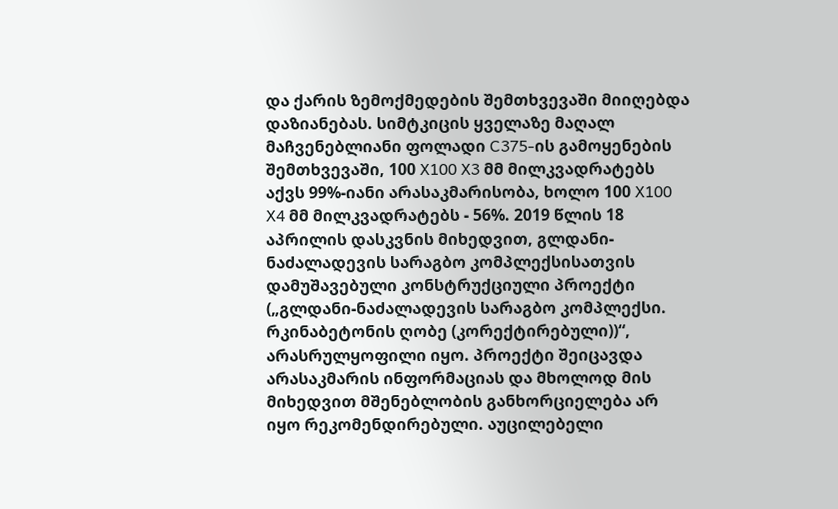და ქარის ზემოქმედების შემთხვევაში მიიღებდა დაზიანებას. სიმტკიცის ყველაზე მაღალ მაჩვენებლიანი ფოლადი C375-ის გამოყენების შემთხვევაში, 100 X100 X3 მმ მილკვადრატებს აქვს 99%-იანი არასაკმარისობა, ხოლო 100 X100 X4 მმ მილკვადრატებს - 56%. 2019 წლის 18 აპრილის დასკვნის მიხედვით, გლდანი-ნაძალადევის სარაგბო კომპლექსისათვის დამუშავებული კონსტრუქციული პროექტი („გლდანი-ნაძალადევის სარაგბო კომპლექსი. რკინაბეტონის ღობე (კორექტირებული))“, არასრულყოფილი იყო. პროექტი შეიცავდა არასაკმარის ინფორმაციას და მხოლოდ მის მიხედვით მშენებლობის განხორციელება არ იყო რეკომენდირებული. აუცილებელი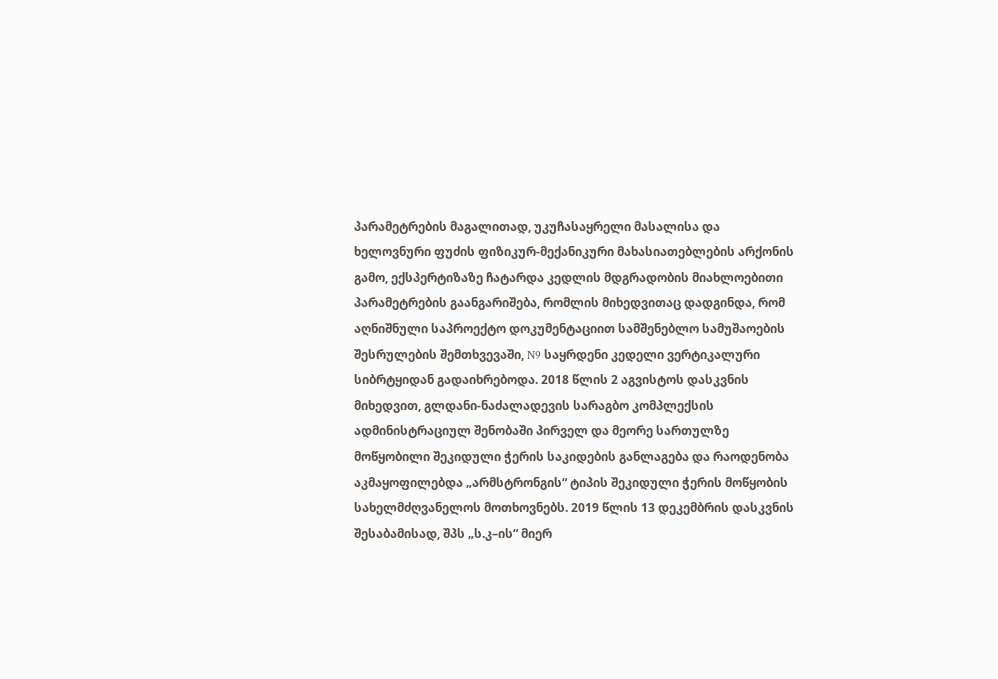პარამეტრების მაგალითად, უკუჩასაყრელი მასალისა და ხელოვნური ფუძის ფიზიკურ-მექანიკური მახასიათებლების არქონის გამო, ექსპერტიზაზე ჩატარდა კედლის მდგრადობის მიახლოებითი პარამეტრების გაანგარიშება, რომლის მიხედვითაც დადგინდა, რომ აღნიშნული საპროექტო დოკუმენტაციით სამშენებლო სამუშაოების შესრულების შემთხვევაში, N9 საყრდენი კედელი ვერტიკალური სიბრტყიდან გადაიხრებოდა. 2018 წლის 2 აგვისტოს დასკვნის მიხედვით, გლდანი-ნაძალადევის სარაგბო კომპლექსის ადმინისტრაციულ შენობაში პირველ და მეორე სართულზე მოწყობილი შეკიდული ჭერის საკიდების განლაგება და რაოდენობა აკმაყოფილებდა „არმსტრონგის“ ტიპის შეკიდული ჭერის მოწყობის სახელმძღვანელოს მოთხოვნებს. 2019 წლის 13 დეკემბრის დასკვნის შესაბამისად, შპს „ს.კ–ის“ მიერ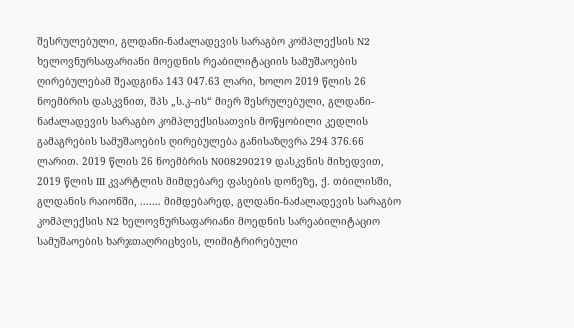შესრულებული, გლდანი-ნაძალადევის სარაგბო კომპლექსის N2 ხელოვნურსაფარიანი მოედნის რეაბილიტაციის სამუშაოების ღირებულებამ შეადგინა 143 047.63 ლარი, ხოლო 2019 წლის 26 ნოემბრის დასკვნით, შპს „ს.კ–ის“ მიერ შესრულებული, გლდანი-ნაძალადევის სარაგბო კომპლექსისათვის მოწყობილი კედლის გამაგრების სამუშაოების ღირებულება განისაზღვრა 294 376.66 ლარით. 2019 წლის 26 ნოემბრის N008290219 დასკვნის მიხედვით, 2019 წლის III კვარტლის მიმდებარე ფასების დონეზე, ქ. თბილისში, გლდანის რაიონში, ....... მიმდებარედ, გლდანი-ნაძალადევის სარაგბო კომპლექსის N2 ხელოვნურსაფარიანი მოედნის სარეაბილიტაციო სამუშაოების ხარჯთაღრიცხვის, ლიმიტრირებული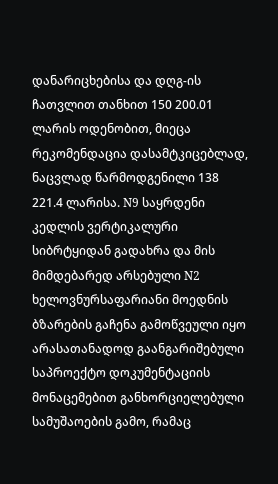დანარიცხებისა და დღგ-ის ჩათვლით თანხით 150 200.01 ლარის ოდენობით, მიეცა რეკომენდაცია დასამტკიცებლად, ნაცვლად წარმოდგენილი 138 221.4 ლარისა. N9 საყრდენი კედლის ვერტიკალური სიბრტყიდან გადახრა და მის მიმდებარედ არსებული N2 ხელოვნურსაფარიანი მოედნის ბზარების გაჩენა გამოწვეული იყო არასათანადოდ გაანგარიშებული საპროექტო დოკუმენტაციის მონაცემებით განხორციელებული სამუშაოების გამო, რამაც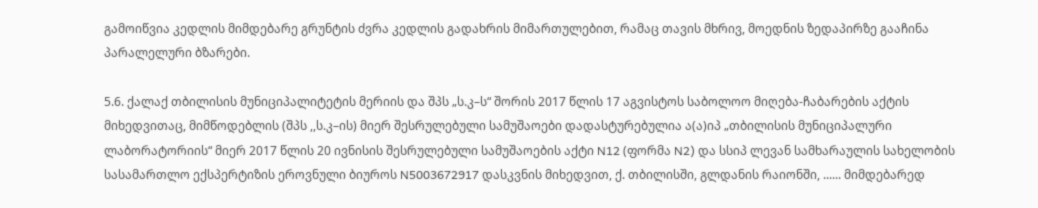გამოიწვია კედლის მიმდებარე გრუნტის ძვრა კედლის გადახრის მიმართულებით, რამაც თავის მხრივ, მოედნის ზედაპირზე გააჩინა პარალელური ბზარები.

5.6. ქალაქ თბილისის მუნიციპალიტეტის მერიის და შპს „ს.კ–ს“ შორის 2017 წლის 17 აგვისტოს საბოლოო მიღება-ჩაბარების აქტის მიხედვითაც, მიმწოდებლის (შპს ,,ს.კ–ის) მიერ შესრულებული სამუშაოები დადასტურებულია ა(ა)იპ „თბილისის მუნიციპალური ლაბორატორიის“ მიერ 2017 წლის 20 ივნისის შესრულებული სამუშაოების აქტი N12 (ფორმა N2) და სსიპ ლევან სამხარაულის სახელობის სასამართლო ექსპერტიზის ეროვნული ბიუროს N5003672917 დასკვნის მიხედვით, ქ. თბილისში, გლდანის რაიონში, ...... მიმდებარედ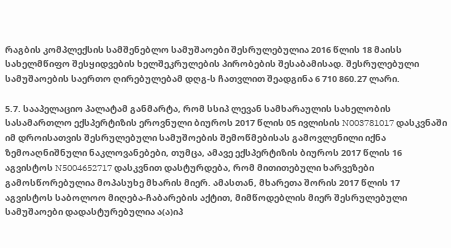რაგბის კომპლექსის სამშენებლო სამუშაოები შესრულებულია 2016 წლის 18 მაისს სახელმწიფო შესყიდვების ხელშეკრულების პირობების შესაბამისად. შესრულებული სამუშაოების საერთო ღირებულებამ დღგ-ს ჩათვლით შეადგინა 6 710 860.27 ლარი.

5.7. სააპელაციო პალატამ განმარტა, რომ სსიპ ლევან სამხარაულის სახელობის სასამართლო ექსპერტიზის ეროვნული ბიუროს 2017 წლის 05 ივლისის N003781017 დასკვნაში იმ დროისათვის შესრულებული სამუშოების შემოწმებისას გამოვლენილი იქნა ზემოაღნიშნული ნაკლოვანებები, თუმცა, ამავე ექსპერტიზის ბიუროს 2017 წლის 16 აგვისტოს N5004652717 დასკვნით დასტურდება, რომ მითითებული ხარვეზები გამოსწორებულია მოპასუხე მხარის მიერ. ამასთან, მხარეთა შორის 2017 წლის 17 აგვისტოს საბოლოო მიღება-ჩაბარების აქტით, მიმწოდებლის მიერ შესრულებული სამუშაოები დადასტურებულია ა(ა)იპ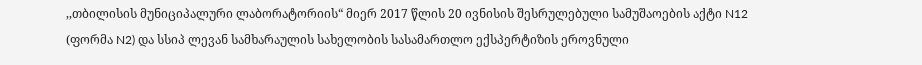,,თბილისის მუნიციპალური ლაბორატორიის“ მიერ 2017 წლის 20 ივნისის შესრულებული სამუშაოების აქტი N12 (ფორმა N2) და სსიპ ლევან სამხარაულის სახელობის სასამართლო ექსპერტიზის ეროვნული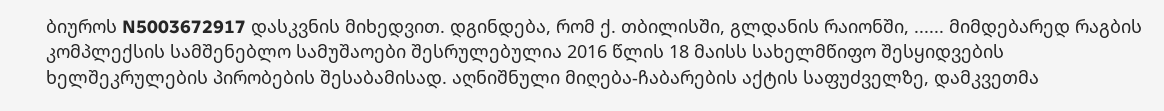ბიუროს N5003672917 დასკვნის მიხედვით. დგინდება, რომ ქ. თბილისში, გლდანის რაიონში, ...... მიმდებარედ რაგბის კომპლექსის სამშენებლო სამუშაოები შესრულებულია 2016 წლის 18 მაისს სახელმწიფო შესყიდვების ხელშეკრულების პირობების შესაბამისად. აღნიშნული მიღება-ჩაბარების აქტის საფუძველზე, დამკვეთმა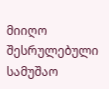მიიღო შესრულებული სამუშაო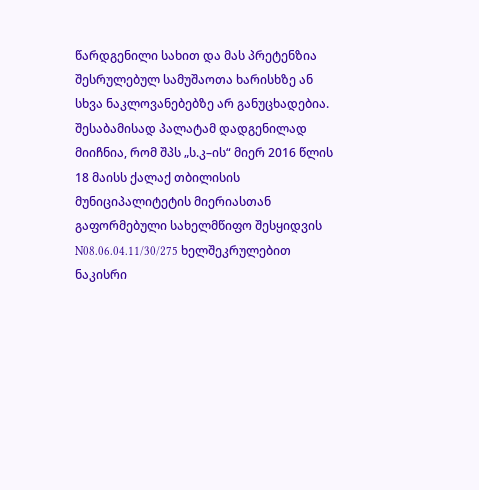წარდგენილი სახით და მას პრეტენზია შესრულებულ სამუშაოთა ხარისხზე ან სხვა ნაკლოვანებებზე არ განუცხადებია. შესაბამისად პალატამ დადგენილად მიიჩნია, რომ შპს „ს.კ–ის“ მიერ 2016 წლის 18 მაისს ქალაქ თბილისის მუნიციპალიტეტის მიერიასთან გაფორმებული სახელმწიფო შესყიდვის N08.06.04.11/30/275 ხელშეკრულებით ნაკისრი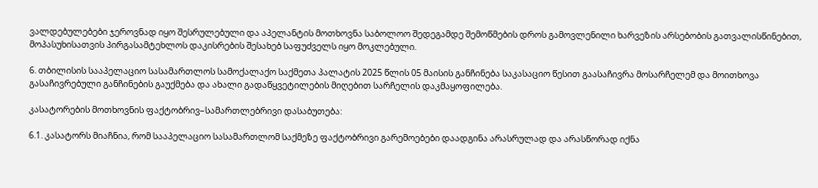ვალდებულებები ჯეროვნად იყო შესრულებული და აპელანტის მოთხოვნა საბოლოო შედეგამდე შემოწმების დროს გამოვლენილი ხარვეზის არსებობის გათვალისწინებით, მოპასუხისათვის პირგასამტეხლოს დაკისრების შესახებ საფუძველს იყო მოკლებული.

6. თბილისის სააპელაციო სასამართლოს სამოქალაქო საქმეთა პალატის 2025 წლის 05 მაისის განჩინება საკასაციო წესით გაასაჩივრა მოსარჩელემ და მოითხოვა გასაჩივრებული განჩინების გაუქმება და ახალი გადაწყვეტილების მიღებით სარჩელის დაკმაყოფილება.

კასატორების მოთხოვნის ფაქტობრივ–სამართლებრივი დასაბუთება:

6.1. კასატორს მიაჩნია, რომ სააპელაციო სასამართლომ საქმეზე ფაქტობრივი გარემოებები დაადგინა არასრულად და არასწორად იქნა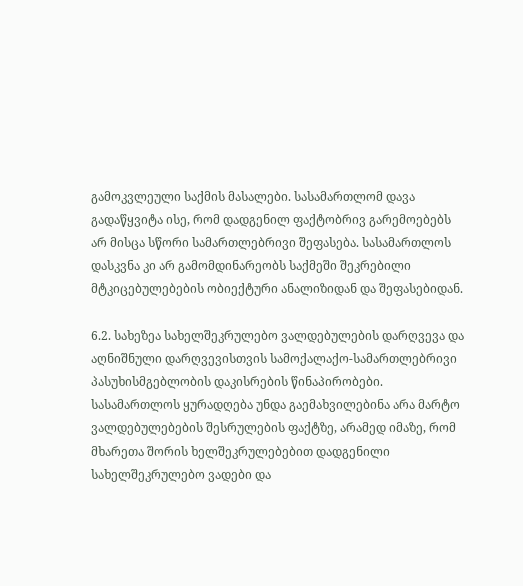გამოკვლეული საქმის მასალები. სასამართლომ დავა გადაწყვიტა ისე, რომ დადგენილ ფაქტობრივ გარემოებებს არ მისცა სწორი სამართლებრივი შეფასება. სასამართლოს დასკვნა კი არ გამომდინარეობს საქმეში შეკრებილი მტკიცებულებების ობიექტური ანალიზიდან და შეფასებიდან.

6.2. სახეზეა სახელშეკრულებო ვალდებულების დარღვევა და აღნიშნული დარღვევისთვის სამოქალაქო-სამართლებრივი პასუხისმგებლობის დაკისრების წინაპირობები. სასამართლოს ყურადღება უნდა გაემახვილებინა არა მარტო ვალდებულებების შესრულების ფაქტზე, არამედ იმაზე, რომ მხარეთა შორის ხელშეკრულებებით დადგენილი სახელშეკრულებო ვადები და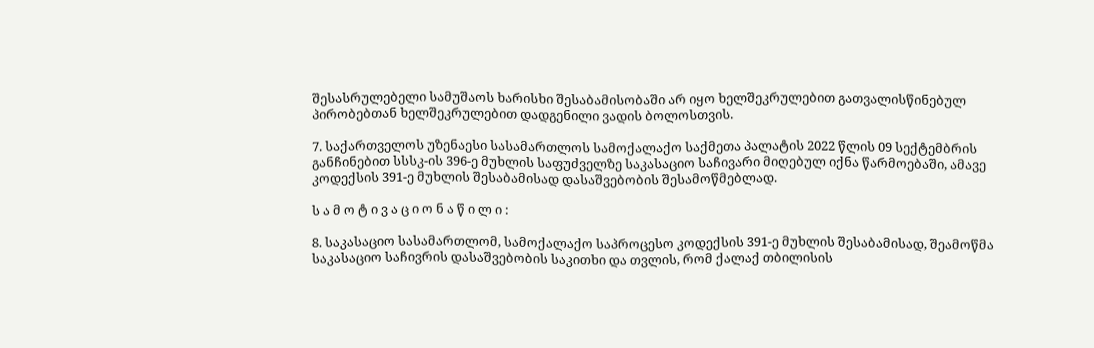შესასრულებელი სამუშაოს ხარისხი შესაბამისობაში არ იყო ხელშეკრულებით გათვალისწინებულ პირობებთან ხელშეკრულებით დადგენილი ვადის ბოლოსთვის.

7. საქართველოს უზენაესი სასამართლოს სამოქალაქო საქმეთა პალატის 2022 წლის 09 სექტემბრის განჩინებით სსსკ-ის 396-ე მუხლის საფუძველზე საკასაციო საჩივარი მიღებულ იქნა წარმოებაში, ამავე კოდექსის 391-ე მუხლის შესაბამისად დასაშვებობის შესამოწმებლად.

ს ა მ ო ტ ი ვ ა ც ი ო ნ ა წ ი ლ ი :

8. საკასაციო სასამართლომ, სამოქალაქო საპროცესო კოდექსის 391-ე მუხლის შესაბამისად, შეამოწმა საკასაციო საჩივრის დასაშვებობის საკითხი და თვლის, რომ ქალაქ თბილისის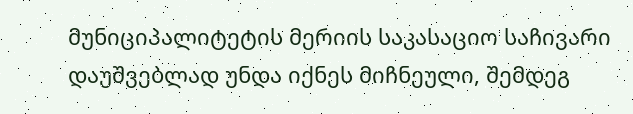მუნიციპალიტეტის მერიის საკასაციო საჩივარი დაუშვებლად უნდა იქნეს მიჩნეული, შემდეგ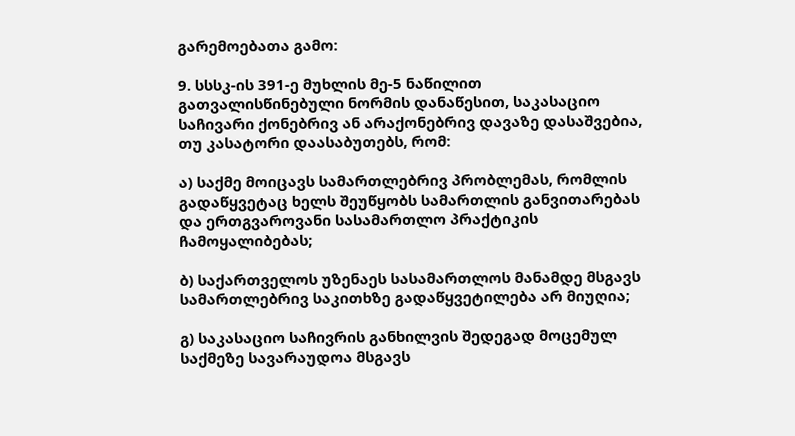გარემოებათა გამო:

9. სსსკ-ის 391-ე მუხლის მე-5 ნაწილით გათვალისწინებული ნორმის დანაწესით, საკასაციო საჩივარი ქონებრივ ან არაქონებრივ დავაზე დასაშვებია, თუ კასატორი დაასაბუთებს, რომ:

ა) საქმე მოიცავს სამართლებრივ პრობლემას, რომლის გადაწყვეტაც ხელს შეუწყობს სამართლის განვითარებას და ერთგვაროვანი სასამართლო პრაქტიკის ჩამოყალიბებას;

ბ) საქართველოს უზენაეს სასამართლოს მანამდე მსგავს სამართლებრივ საკითხზე გადაწყვეტილება არ მიუღია;

გ) საკასაციო საჩივრის განხილვის შედეგად მოცემულ საქმეზე სავარაუდოა მსგავს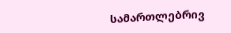სამართლებრივ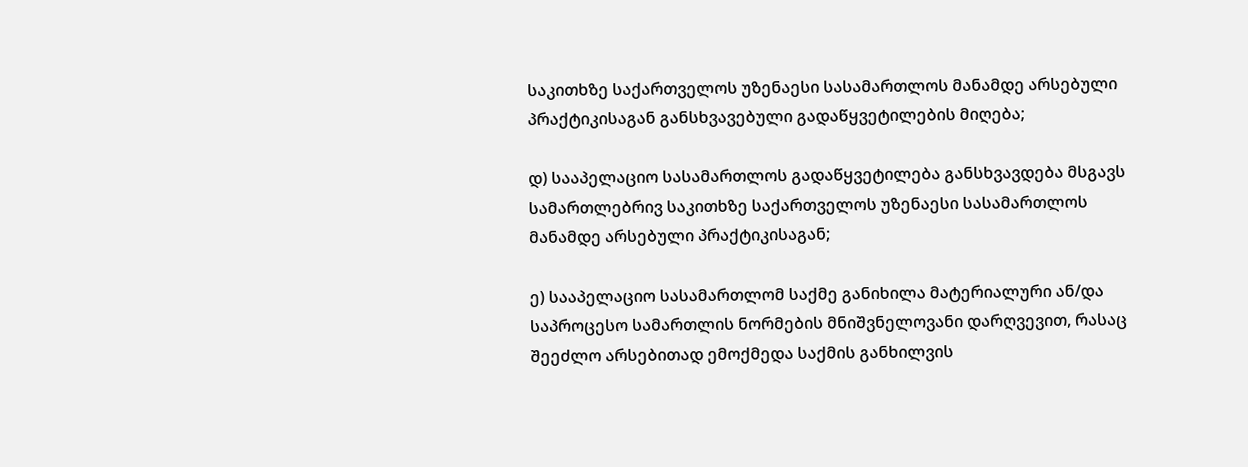საკითხზე საქართველოს უზენაესი სასამართლოს მანამდე არსებული პრაქტიკისაგან განსხვავებული გადაწყვეტილების მიღება;

დ) სააპელაციო სასამართლოს გადაწყვეტილება განსხვავდება მსგავს სამართლებრივ საკითხზე საქართველოს უზენაესი სასამართლოს მანამდე არსებული პრაქტიკისაგან;

ე) სააპელაციო სასამართლომ საქმე განიხილა მატერიალური ან/და საპროცესო სამართლის ნორმების მნიშვნელოვანი დარღვევით, რასაც შეეძლო არსებითად ემოქმედა საქმის განხილვის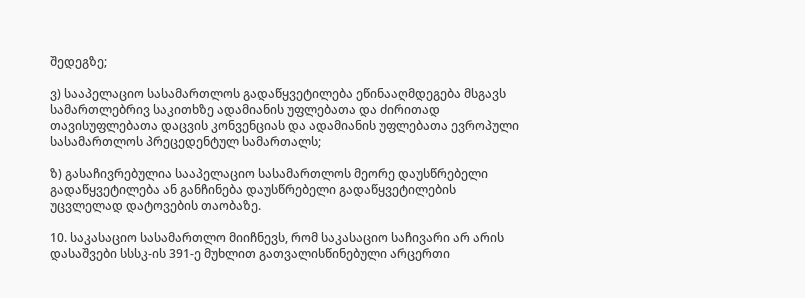შედეგზე;

ვ) სააპელაციო სასამართლოს გადაწყვეტილება ეწინააღმდეგება მსგავს სამართლებრივ საკითხზე ადამიანის უფლებათა და ძირითად თავისუფლებათა დაცვის კონვენციას და ადამიანის უფლებათა ევროპული სასამართლოს პრეცედენტულ სამართალს;

ზ) გასაჩივრებულია სააპელაციო სასამართლოს მეორე დაუსწრებელი გადაწყვეტილება ან განჩინება დაუსწრებელი გადაწყვეტილების უცვლელად დატოვების თაობაზე.

10. საკასაციო სასამართლო მიიჩნევს, რომ საკასაციო საჩივარი არ არის დასაშვები სსსკ-ის 391-ე მუხლით გათვალისწინებული არცერთი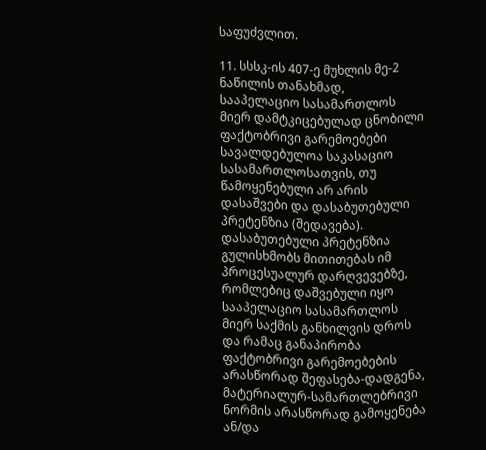საფუძვლით.

11. სსსკ-ის 407-ე მუხლის მე-2 ნაწილის თანახმად, სააპელაციო სასამართლოს მიერ დამტკიცებულად ცნობილი ფაქტობრივი გარემოებები სავალდებულოა საკასაციო სასამართლოსათვის, თუ წამოყენებული არ არის დასაშვები და დასაბუთებული პრეტენზია (შედავება). დასაბუთებული პრეტენზია გულისხმობს მითითებას იმ პროცესუალურ დარღვევებზე, რომლებიც დაშვებული იყო სააპელაციო სასამართლოს მიერ საქმის განხილვის დროს და რამაც განაპირობა ფაქტობრივი გარემოებების არასწორად შეფასება-დადგენა, მატერიალურ-სამართლებრივი ნორმის არასწორად გამოყენება ან/და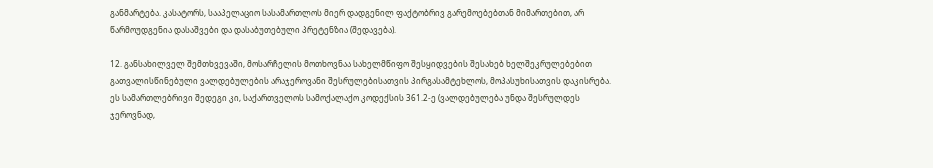განმარტება. კასატორს, სააპელაციო სასამართლოს მიერ დადგენილ ფაქტობრივ გარემოებებთან მიმართებით, არ წარმოუდგენია დასაშვები და დასაბუთებული პრეტენზია (შედავება).

12. განსახილველ შემთხვევაში, მოსარჩელის მოთხოვნაა სახელმწიფო შესყიდვების შესახებ ხელშეკრულებებით გათვალისწინებული ვალდებულების არაჯეროვანი შესრულებისათვის პირგასამტეხლოს, მოპასუხისათვის დაკისრება. ეს სამართლებრივი შედეგი კი, საქართველოს სამოქალაქო კოდექსის 361.2-ე (ვალდებულება უნდა შესრულდეს ჯეროვნად,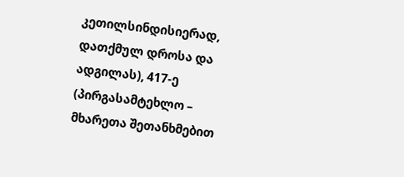კეთილსინდისიერად, დათქმულ დროსა და ადგილას), 417-ე (პირგასამტეხლო – მხარეთა შეთანხმებით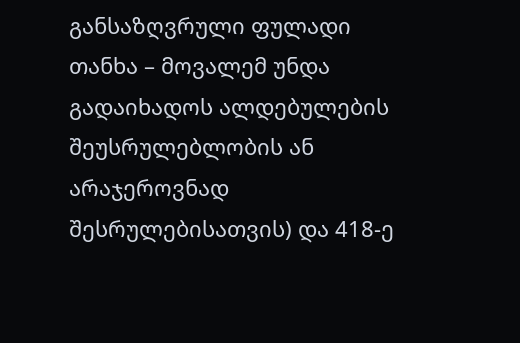განსაზღვრული ფულადი თანხა – მოვალემ უნდა გადაიხადოს ალდებულების შეუსრულებლობის ან არაჯეროვნად შესრულებისათვის) და 418-ე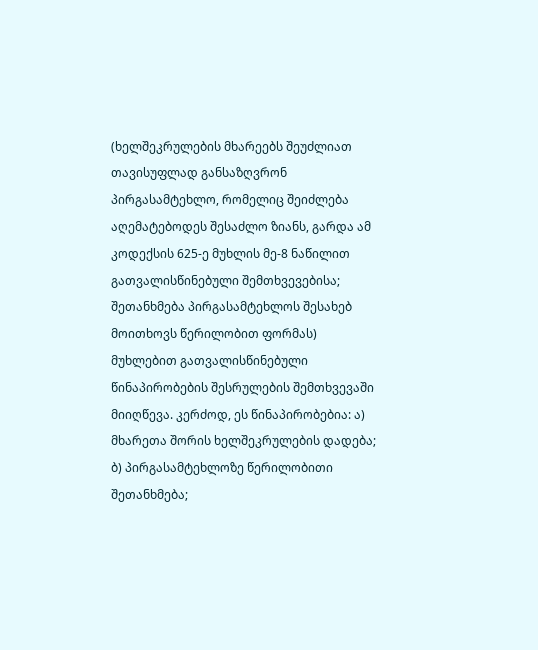(ხელშეკრულების მხარეებს შეუძლიათ თავისუფლად განსაზღვრონ პირგასამტეხლო, რომელიც შეიძლება აღემატებოდეს შესაძლო ზიანს, გარდა ამ კოდექსის 625-ე მუხლის მე-8 ნაწილით გათვალისწინებული შემთხვევებისა; შეთანხმება პირგასამტეხლოს შესახებ მოითხოვს წერილობით ფორმას) მუხლებით გათვალისწინებული წინაპირობების შესრულების შემთხვევაში მიიღწევა. კერძოდ, ეს წინაპირობებია: ა) მხარეთა შორის ხელშეკრულების დადება; ბ) პირგასამტეხლოზე წერილობითი შეთანხმება;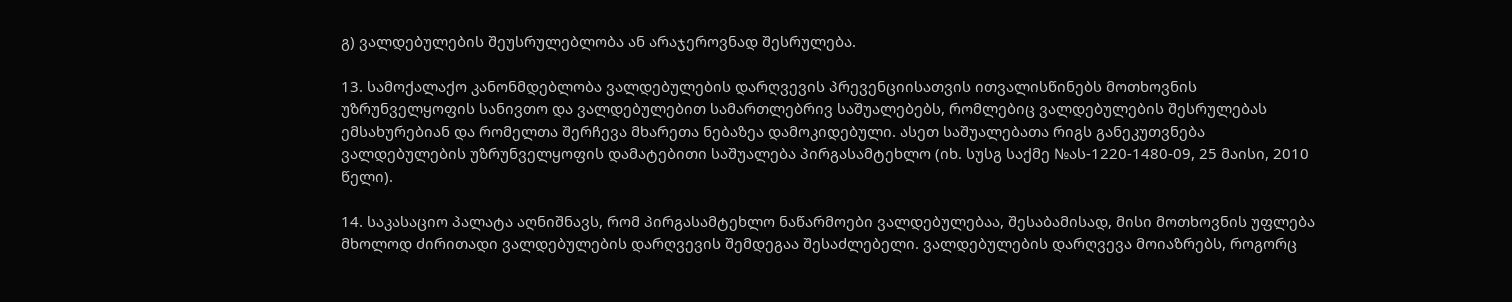გ) ვალდებულების შეუსრულებლობა ან არაჯეროვნად შესრულება.

13. სამოქალაქო კანონმდებლობა ვალდებულების დარღვევის პრევენციისათვის ითვალისწინებს მოთხოვნის უზრუნველყოფის სანივთო და ვალდებულებით სამართლებრივ საშუალებებს, რომლებიც ვალდებულების შესრულებას ემსახურებიან და რომელთა შერჩევა მხარეთა ნებაზეა დამოკიდებული. ასეთ საშუალებათა რიგს განეკუთვნება ვალდებულების უზრუნველყოფის დამატებითი საშუალება პირგასამტეხლო (იხ. სუსგ საქმე №ას-1220-1480-09, 25 მაისი, 2010 წელი).

14. საკასაციო პალატა აღნიშნავს, რომ პირგასამტეხლო ნაწარმოები ვალდებულებაა, შესაბამისად, მისი მოთხოვნის უფლება მხოლოდ ძირითადი ვალდებულების დარღვევის შემდეგაა შესაძლებელი. ვალდებულების დარღვევა მოიაზრებს, როგორც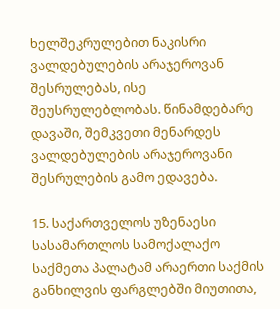ხელშეკრულებით ნაკისრი ვალდებულების არაჯეროვან შესრულებას, ისე შეუსრულებლობას. წინამდებარე დავაში, შემკვეთი მენარდეს ვალდებულების არაჯეროვანი შესრულების გამო ედავება.

15. საქართველოს უზენაესი სასამართლოს სამოქალაქო საქმეთა პალატამ არაერთი საქმის განხილვის ფარგლებში მიუთითა,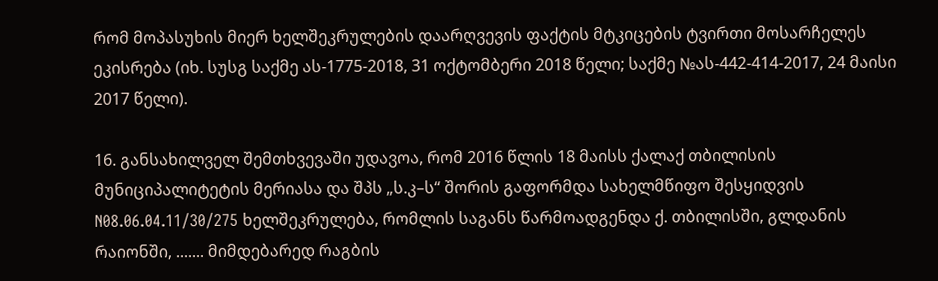რომ მოპასუხის მიერ ხელშეკრულების დაარღვევის ფაქტის მტკიცების ტვირთი მოსარჩელეს ეკისრება (იხ. სუსგ საქმე ას-1775-2018, 31 ოქტომბერი 2018 წელი; საქმე №ას-442-414-2017, 24 მაისი 2017 წელი).

16. განსახილველ შემთხვევაში უდავოა, რომ 2016 წლის 18 მაისს ქალაქ თბილისის მუნიციპალიტეტის მერიასა და შპს „ს.კ–ს“ შორის გაფორმდა სახელმწიფო შესყიდვის N08.06.04.11/30/275 ხელშეკრულება, რომლის საგანს წარმოადგენდა ქ. თბილისში, გლდანის რაიონში, ....... მიმდებარედ რაგბის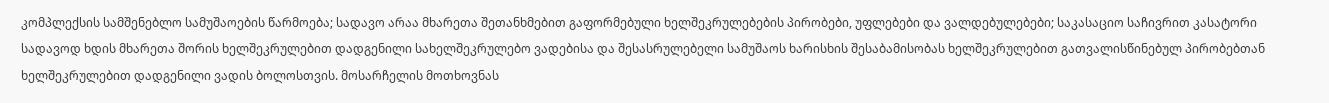კომპლექსის სამშენებლო სამუშაოების წარმოება; სადავო არაა მხარეთა შეთანხმებით გაფორმებული ხელშეკრულებების პირობები, უფლებები და ვალდებულებები; საკასაციო საჩივრით კასატორი სადავოდ ხდის მხარეთა შორის ხელშეკრულებით დადგენილი სახელშეკრულებო ვადებისა და შესასრულებელი სამუშაოს ხარისხის შესაბამისობას ხელშეკრულებით გათვალისწინებულ პირობებთან ხელშეკრულებით დადგენილი ვადის ბოლოსთვის. მოსარჩელის მოთხოვნას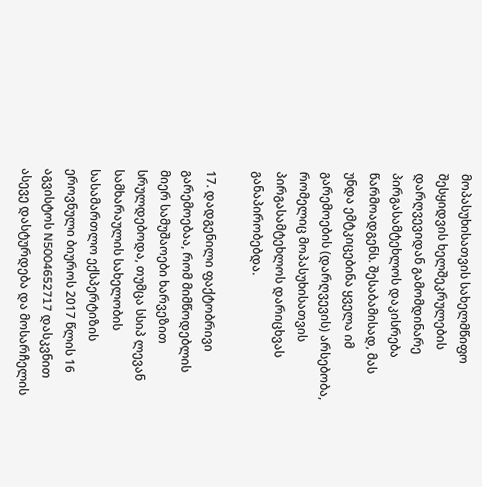მოპასუხისათვის სახელმწიფო შესყიდვის ხელშეკრულების დარღვევიდან გამომდინარე პირგასამტეხლოს დაკისრება წარმოადგენს. შესაბამისად, მას უნდა ემტკიცებინა ყველა იმ გარემოების (დარღვევის) არსებობა, რომელიც მოპასუხისათვის პირგასამტეხლოს დარიცხვას განაპირობებდა.

17. დადგენილი ფაქტობრივი გარემოებაა, რომ მიმწოდებლის მიერ სამუშაოები ხარვეზით სრულდებოდა, თუმცა სსიპ ლევან სამხარაულის სახელობის სასამართლო ექსპერტიზის ეროვნული ბიუროს 2017 წლის 16 აგვისტოს N5004652717 დასკვნით ასევე დასტურდება და მოსარჩელის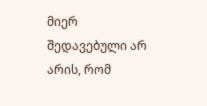მიერ შედავებული არ არის, რომ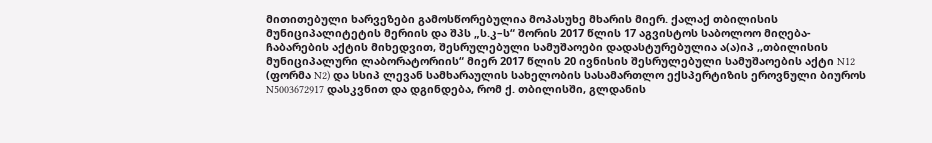მითითებული ხარვეზები გამოსწორებულია მოპასუხე მხარის მიერ. ქალაქ თბილისის მუნიციპალიტეტის მერიის და შპს „ს.კ–ს“ შორის 2017 წლის 17 აგვისტოს საბოლოო მიღება-ჩაბარების აქტის მიხედვით, შესრულებული სამუშაოები დადასტურებულია ა(ა)იპ ,,თბილისის მუნიციპალური ლაბორატორიის“ მიერ 2017 წლის 20 ივნისის შესრულებული სამუშაოების აქტი N12 (ფორმა N2) და სსიპ ლევან სამხარაულის სახელობის სასამართლო ექსპერტიზის ეროვნული ბიუროს N5003672917 დასკვნით და დგინდება, რომ ქ. თბილისში, გლდანის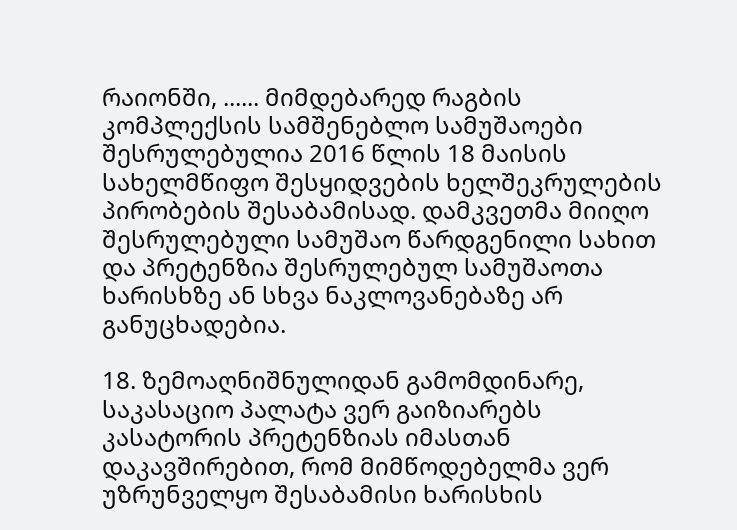რაიონში, ...... მიმდებარედ რაგბის კომპლექსის სამშენებლო სამუშაოები შესრულებულია 2016 წლის 18 მაისის სახელმწიფო შესყიდვების ხელშეკრულების პირობების შესაბამისად. დამკვეთმა მიიღო შესრულებული სამუშაო წარდგენილი სახით და პრეტენზია შესრულებულ სამუშაოთა ხარისხზე ან სხვა ნაკლოვანებაზე არ განუცხადებია.

18. ზემოაღნიშნულიდან გამომდინარე, საკასაციო პალატა ვერ გაიზიარებს კასატორის პრეტენზიას იმასთან დაკავშირებით, რომ მიმწოდებელმა ვერ უზრუნველყო შესაბამისი ხარისხის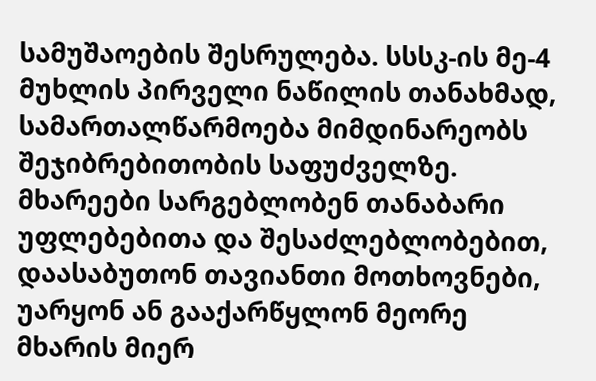სამუშაოების შესრულება. სსსკ-ის მე-4 მუხლის პირველი ნაწილის თანახმად, სამართალწარმოება მიმდინარეობს შეჯიბრებითობის საფუძველზე. მხარეები სარგებლობენ თანაბარი უფლებებითა და შესაძლებლობებით, დაასაბუთონ თავიანთი მოთხოვნები, უარყონ ან გააქარწყლონ მეორე მხარის მიერ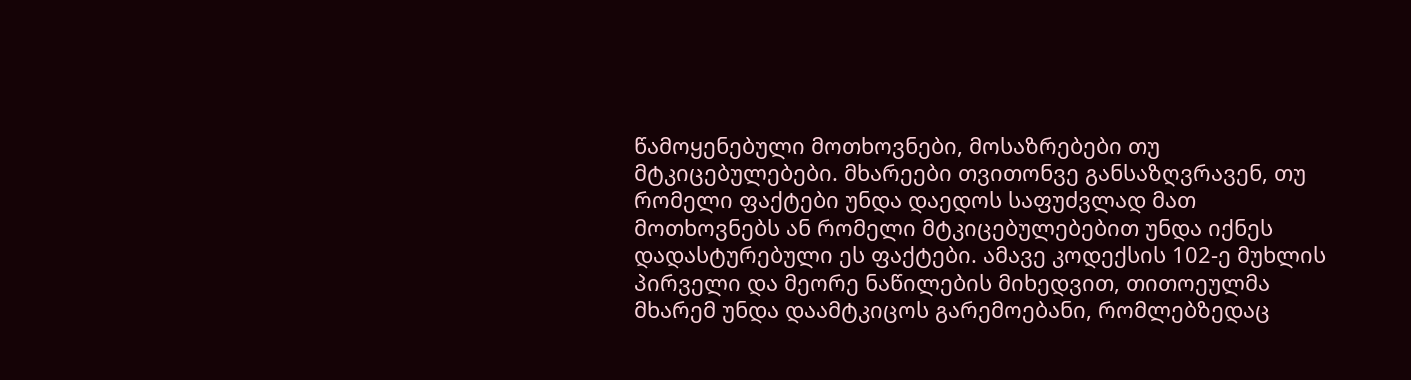წამოყენებული მოთხოვნები, მოსაზრებები თუ მტკიცებულებები. მხარეები თვითონვე განსაზღვრავენ, თუ რომელი ფაქტები უნდა დაედოს საფუძვლად მათ მოთხოვნებს ან რომელი მტკიცებულებებით უნდა იქნეს დადასტურებული ეს ფაქტები. ამავე კოდექსის 102-ე მუხლის პირველი და მეორე ნაწილების მიხედვით, თითოეულმა მხარემ უნდა დაამტკიცოს გარემოებანი, რომლებზედაც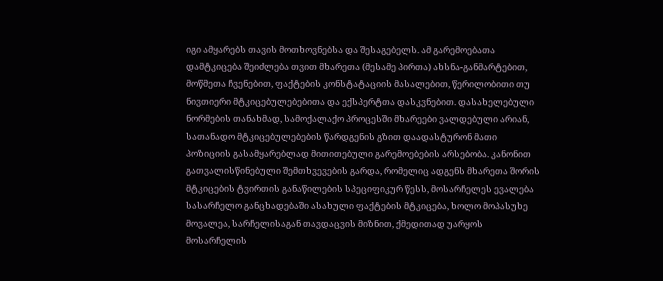იგი ამყარებს თავის მოთხოვნებსა და შესაგებელს. ამ გარემოებათა დამტკიცება შეიძლება თვით მხარეთა (მესამე პირთა) ახსნა-განმარტებით, მოწმეთა ჩვენებით, ფაქტების კონსტატაციის მასალებით, წერილობითი თუ ნივთიერი მტკიცებულებებითა და ექსპერტთა დასკვნებით. დასახელებული ნორმების თანახმად, სამოქალაქო პროცესში მხარეები ვალდებული არიან, სათანადო მტკიცებულებების წარდგენის გზით დაადასტურონ მათი პოზიციის გასამყარებლად მითითებული გარემოებების არსებობა. კანონით გათვალისწინებული შემთხვევების გარდა, რომელიც ადგენს მხარეთა შორის მტკიცების ტვირთის განაწილების სპეციფიკურ წესს, მოსარჩელეს ევალება სასარჩელო განცხადებაში ასახული ფაქტების მტკიცება, ხოლო მოპასუხე მოვალეა, სარჩელისაგან თავდაცვის მიზნით, ქმედითად უარყოს მოსარჩელის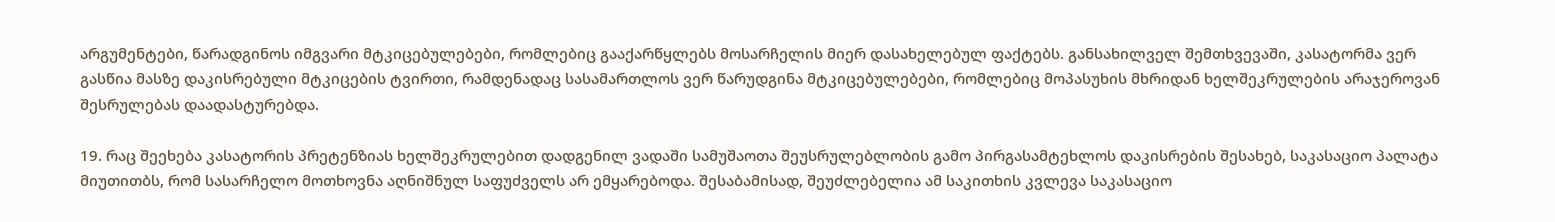არგუმენტები, წარადგინოს იმგვარი მტკიცებულებები, რომლებიც გააქარწყლებს მოსარჩელის მიერ დასახელებულ ფაქტებს. განსახილველ შემთხვევაში, კასატორმა ვერ გასწია მასზე დაკისრებული მტკიცების ტვირთი, რამდენადაც სასამართლოს ვერ წარუდგინა მტკიცებულებები, რომლებიც მოპასუხის მხრიდან ხელშეკრულების არაჯეროვან შესრულებას დაადასტურებდა.

19. რაც შეეხება კასატორის პრეტენზიას ხელშეკრულებით დადგენილ ვადაში სამუშაოთა შეუსრულებლობის გამო პირგასამტეხლოს დაკისრების შესახებ, საკასაციო პალატა მიუთითბს, რომ სასარჩელო მოთხოვნა აღნიშნულ საფუძველს არ ემყარებოდა. შესაბამისად, შეუძლებელია ამ საკითხის კვლევა საკასაციო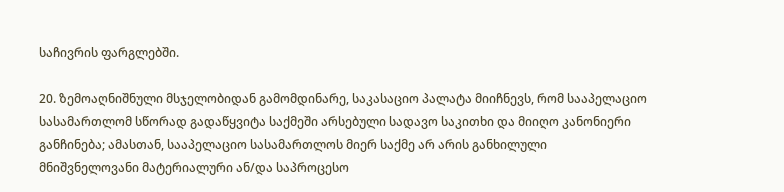საჩივრის ფარგლებში.

20. ზემოაღნიშნული მსჯელობიდან გამომდინარე, საკასაციო პალატა მიიჩნევს, რომ სააპელაციო სასამართლომ სწორად გადაწყვიტა საქმეში არსებული სადავო საკითხი და მიიღო კანონიერი განჩინება; ამასთან, სააპელაციო სასამართლოს მიერ საქმე არ არის განხილული მნიშვნელოვანი მატერიალური ან/და საპროცესო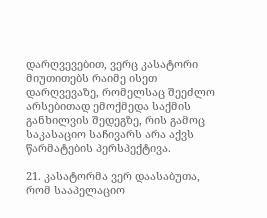დარღვევებით, ვერც კასატორი მიუთითებს რაიმე ისეთ დარღვევაზე, რომელსაც შეეძლო არსებითად ემოქმედა საქმის განხილვის შედეგზე, რის გამოც საკასაციო საჩივარს არა აქვს წარმატების პერსპექტივა.

21. კასატორმა ვერ დაასაბუთა, რომ სააპელაციო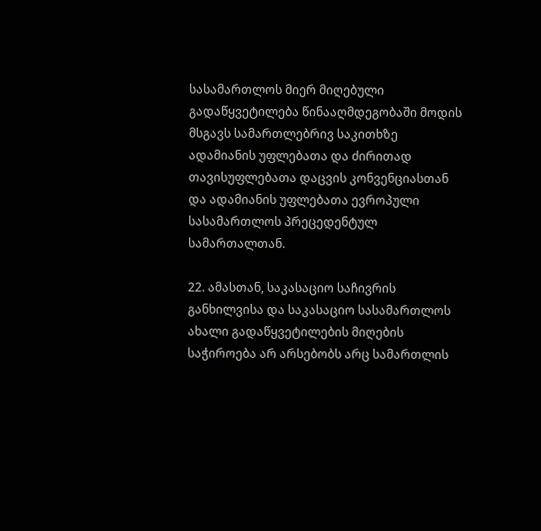სასამართლოს მიერ მიღებული გადაწყვეტილება წინააღმდეგობაში მოდის მსგავს სამართლებრივ საკითხზე ადამიანის უფლებათა და ძირითად თავისუფლებათა დაცვის კონვენციასთან და ადამიანის უფლებათა ევროპული სასამართლოს პრეცედენტულ სამართალთან.

22. ამასთან, საკასაციო საჩივრის განხილვისა და საკასაციო სასამართლოს ახალი გადაწყვეტილების მიღების საჭიროება არ არსებობს არც სამართლის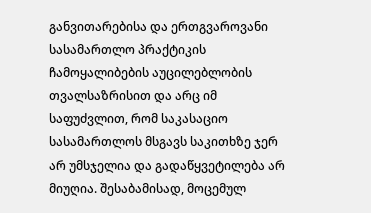განვითარებისა და ერთგვაროვანი სასამართლო პრაქტიკის ჩამოყალიბების აუცილებლობის თვალსაზრისით და არც იმ საფუძვლით, რომ საკასაციო სასამართლოს მსგავს საკითხზე ჯერ არ უმსჯელია და გადაწყვეტილება არ მიუღია. შესაბამისად, მოცემულ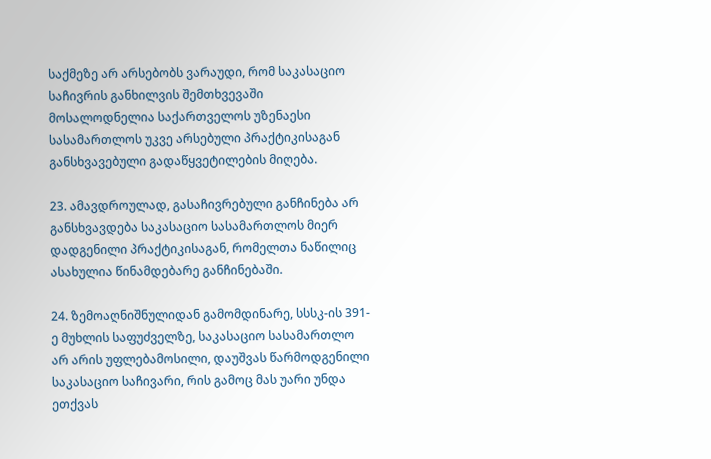საქმეზე არ არსებობს ვარაუდი, რომ საკასაციო საჩივრის განხილვის შემთხვევაში მოსალოდნელია საქართველოს უზენაესი სასამართლოს უკვე არსებული პრაქტიკისაგან განსხვავებული გადაწყვეტილების მიღება.

23. ამავდროულად, გასაჩივრებული განჩინება არ განსხვავდება საკასაციო სასამართლოს მიერ დადგენილი პრაქტიკისაგან, რომელთა ნაწილიც ასახულია წინამდებარე განჩინებაში.

24. ზემოაღნიშნულიდან გამომდინარე, სსსკ-ის 391-ე მუხლის საფუძველზე, საკასაციო სასამართლო არ არის უფლებამოსილი, დაუშვას წარმოდგენილი საკასაციო საჩივარი, რის გამოც მას უარი უნდა ეთქვას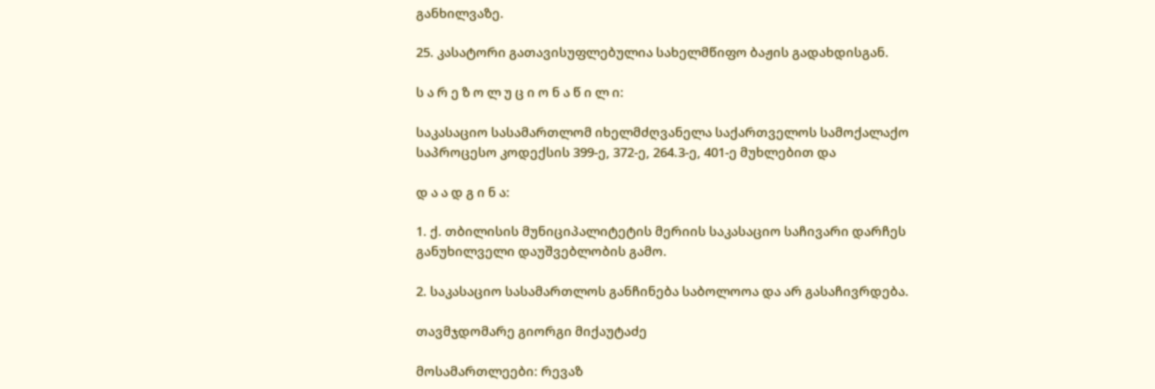განხილვაზე.

25. კასატორი გათავისუფლებულია სახელმწიფო ბაჟის გადახდისგან.

ს ა რ ე ზ ო ლ უ ც ი ო ნ ა წ ი ლ ი:

საკასაციო სასამართლომ იხელმძღვანელა საქართველოს სამოქალაქო საპროცესო კოდექსის 399-ე, 372-ე, 264.3-ე, 401-ე მუხლებით და

დ ა ა დ გ ი ნ ა:

1. ქ. თბილისის მუნიციპალიტეტის მერიის საკასაციო საჩივარი დარჩეს განუხილველი დაუშვებლობის გამო.

2. საკასაციო სასამართლოს განჩინება საბოლოოა და არ გასაჩივრდება.

თავმჯდომარე გიორგი მიქაუტაძე

მოსამართლეები: რევაზ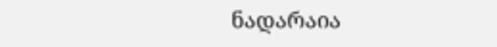ნადარაია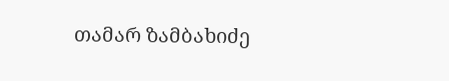თამარ ზამბახიძე